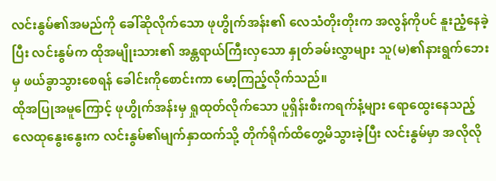လင်းနွမ်၏အမည်ကို ခေါ်ဆိုလိုက်သော ဖုဟွိုက်အန်း၏ လေသံတိုးတိုးက အလွန်ကိုပင် နူးညံ့နေခဲ့ပြီး လင်းနွမ်က ထိုအမျိုးသား၏ အန္တရာယ်ကြီးလှသော နှုတ်ခမ်းလွှာများ သူ(မ)၏နားရွက်ဘေးမှ ဖယ်ခွာသွားစေရန် ခေါင်းကိုစောင်းကာ မော့ကြည့်လိုက်သည်။
ထိုအပြုအမူကြောင့် ဖုဟွိုက်အန်းမှ ရှုထုတ်လိုက်သော ပူရှိန်းစီးကရက်နံ့များ ရောထွေးနေသည့် လေထုနွေးနွေးက လင်းနွမ်၏မျက်နှာထက်သို့ တိုက်ရိုက်ထိတွေ့မိသွားခဲ့ပြီး လင်းနွမ်မှာ အလိုလို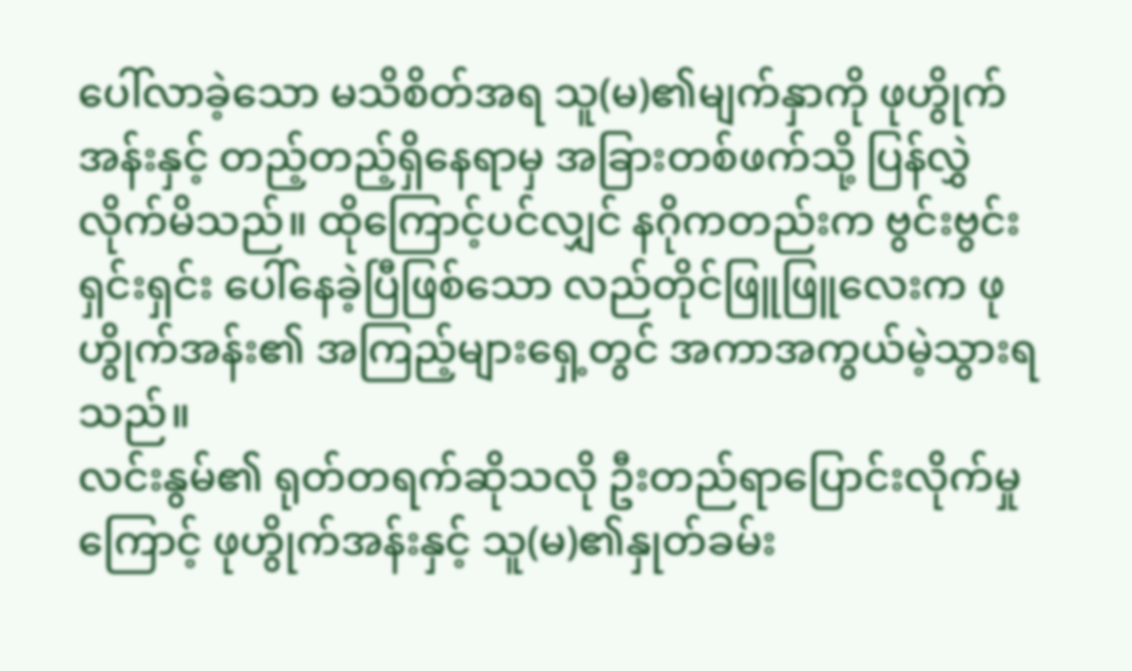ပေါ်လာခဲ့သော မသိစိတ်အရ သူ(မ)၏မျက်နှာကို ဖုဟွိုက်အန်းနှင့် တည့်တည့်ရှိနေရာမှ အခြားတစ်ဖက်သို့ ပြန်လွှဲလိုက်မိသည်။ ထိုကြောင့်ပင်လျှင် နဂိုကတည်းက ဗွင်းဗွင်းရှင်းရှင်း ပေါ်နေခဲ့ပြီဖြစ်သော လည်တိုင်ဖြူဖြူလေးက ဖုဟွိုက်အန်း၏ အကြည့်များရှေ့တွင် အကာအကွယ်မဲ့သွားရသည်။
လင်းနွမ်၏ ရုတ်တရက်ဆိုသလို ဦးတည်ရာပြောင်းလိုက်မှုကြောင့် ဖုဟွိုက်အန်းနှင့် သူ(မ)၏နှုတ်ခမ်း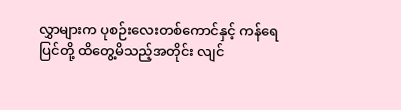လွှာများက ပုစဉ်းလေးတစ်ကောင်နှင့် ကန်ရေပြင်တို့ ထိတွေ့မိသည့်အတိုင်း လျင်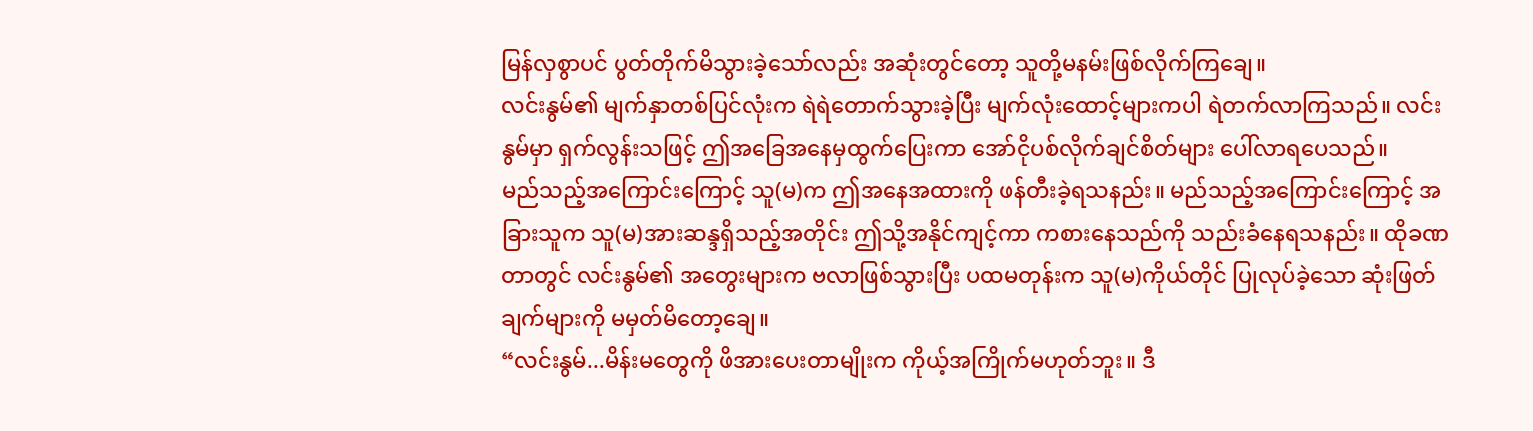မြန်လှစွာပင် ပွတ်တိုက်မိသွားခဲ့သော်လည်း အဆုံးတွင်တော့ သူတို့မနမ်းဖြစ်လိုက်ကြချေ။
လင်းနွမ်၏ မျက်နှာတစ်ပြင်လုံးက ရဲရဲတောက်သွားခဲ့ပြီး မျက်လုံးထောင့်များကပါ ရဲတက်လာကြသည်။ လင်းနွမ်မှာ ရှက်လွန်းသဖြင့် ဤအခြေအနေမှထွက်ပြေးကာ အော်ငိုပစ်လိုက်ချင်စိတ်များ ပေါ်လာရပေသည်။
မည်သည့်အကြောင်းကြောင့် သူ(မ)က ဤအနေအထားကို ဖန်တီးခဲ့ရသနည်း။ မည်သည့်အကြောင်းကြောင့် အခြားသူက သူ(မ)အားဆန္ဒရှိသည့်အတိုင်း ဤသို့အနိုင်ကျင့်ကာ ကစားနေသည်ကို သည်းခံနေရသနည်း။ ထိုခဏတာတွင် လင်းနွမ်၏ အတွေးများက ဗလာဖြစ်သွားပြီး ပထမတုန်းက သူ(မ)ကိုယ်တိုင် ပြုလုပ်ခဲ့သော ဆုံးဖြတ်ချက်များကို မမှတ်မိတော့ချေ။
“လင်းနွမ်...မိန်းမတွေကို ဖိအားပေးတာမျိုးက ကိုယ့်အကြိုက်မဟုတ်ဘူး။ ဒီ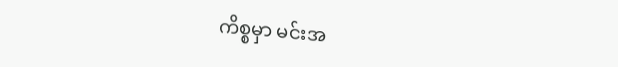ကိစ္စမှာ မင်းအ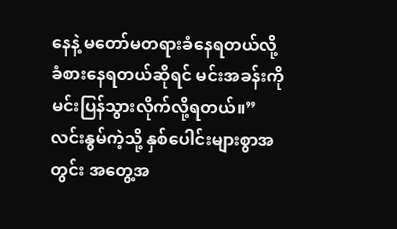နေနဲ့ မတော်မတရားခံနေရတယ်လို့ ခံစားနေရတယ်ဆိုရင် မင်းအခန်းကို မင်းပြန်သွားလိုက်လို့ရတယ်။”
လင်းနွမ်ကဲ့သို့ နှစ်ပေါင်းများစွာအတွင်း အတွေ့အ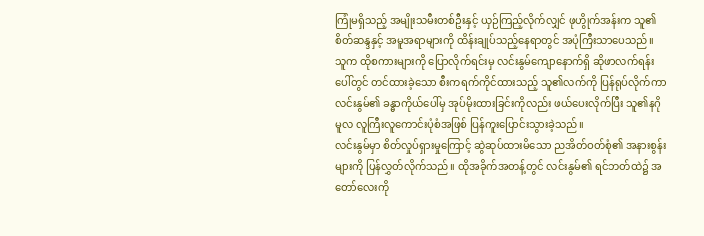ကြုံမရှိသည့် အမျိုးသမီးတစ်ဦးနှင့် ယှဉ်ကြည့်လိုက်လျှင် ဖုဟွိုက်အန်းက သူ၏စိတ်ဆန္ဒနှင့် အမူအရာများကို ထိန်းချုပ်သည့်နေရာတွင် အပုံကြီးသာပေသည်။ သူက ထိုစကားများကို ပြောလိုက်ရင်းမှ လင်းနွမ်ကျောနောက်ရှိ ဆိုဖာလက်ရန်းပေါ်တွင် တင်ထားခဲ့သော စီးကရက်ကိုင်ထားသည့် သူ၏လက်ကို ပြန်ရုပ်လိုက်ကာ လင်းနွမ်၏ ခန္ဓာကိုယ်ပေါ်မှ အုပ်မိုးထားခြင်းကိုလည်း ဖယ်ပေးလိုက်ပြီး သူ၏နဂိုမူလ လူကြီးလူကောင်းပုံစံအဖြစ် ပြန်ကူးပြောင်းသွားခဲ့သည်။
လင်းနွမ်မှာ စိတ်လှုပ်ရှားမှုကြောင့် ဆွဲဆုပ်ထားမိသော ညအိတ်ဝတ်စုံ၏ အနားစွန်းများကို ပြန်လွှတ်လိုက်သည်။ ထိုအခိုက်အတန့်တွင် လင်းနွမ်၏ ရင်ဘတ်ထဲ၌ အတော်လေးကို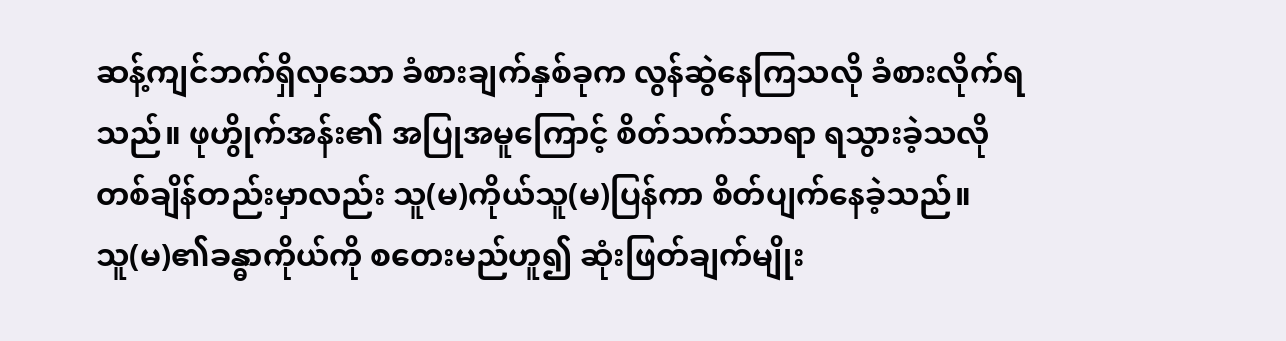ဆန့်ကျင်ဘက်ရှိလှသော ခံစားချက်နှစ်ခုက လွန်ဆွဲနေကြသလို ခံစားလိုက်ရသည်။ ဖုဟွိုက်အန်း၏ အပြုအမူကြောင့် စိတ်သက်သာရာ ရသွားခဲ့သလို တစ်ချိန်တည်းမှာလည်း သူ(မ)ကိုယ်သူ(မ)ပြန်ကာ စိတ်ပျက်နေခဲ့သည်။
သူ(မ)၏ခန္ဓာကိုယ်ကို စတေးမည်ဟူ၍ ဆုံးဖြတ်ချက်မျိုး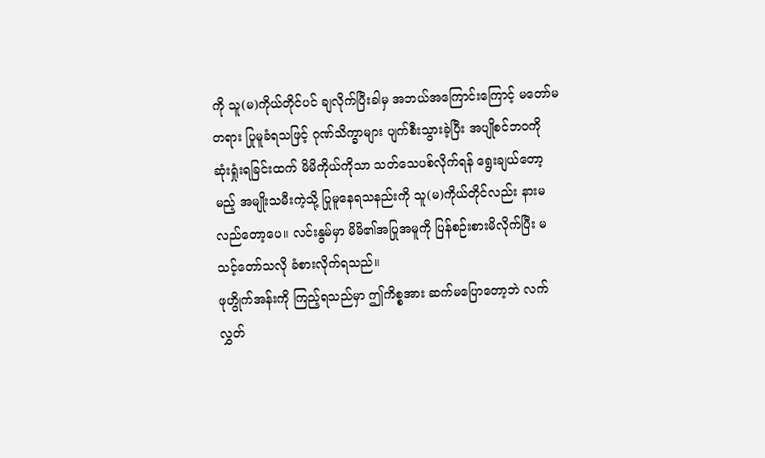ကို သူ(မ)ကိုယ်တိုင်ပင် ချလိုက်ပြီးခါမှ အဘယ်အကြောင်းကြောင့် မတော်မတရား ပြုမူခံရသဖြင့် ဂုဏ်သိက္ခာများ ပျက်စီးသွားခဲ့ပြီး အပျိုစင်ဘဝကို ဆုံးရှုံးရခြင်းထက် မိမိကိုယ်ကိုသာ သတ်သေပစ်လိုက်ရန် ရွေးချယ်တော့မည့် အမျိုးသမီးကဲ့သို့ ပြုမူနေရသနည်းကို သူ(မ)ကိုယ်တိုင်လည်း နားမလည်တော့ပေ။ လင်းနွမ်မှာ မိမိ၏အပြုအမူကို ပြန်စဉ်းစားမိလိုက်ပြီး မသင့်တော်သလို ခံစားလိုက်ရသည်။
ဖုဟွိုက်အန်းကို ကြည့်ရသည်မှာ ဤကိစ္စအား ဆက်မပြောတော့ဘဲ လက်လွှတ်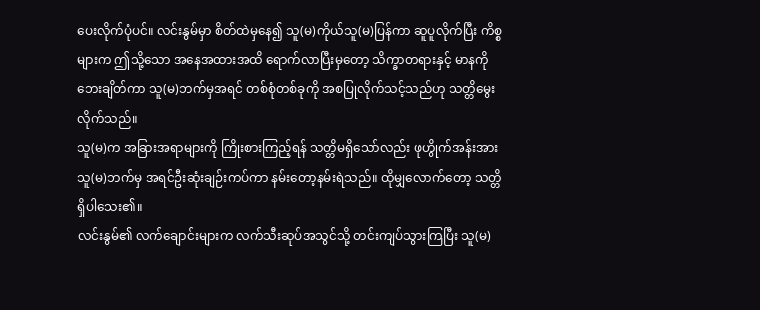ပေးလိုက်ပုံပင်။ လင်းနွမ်မှာ စိတ်ထဲမှနေ၍ သူ(မ)ကိုယ်သူ(မ)ပြန်ကာ ဆူပူလိုက်ပြီး ကိစ္စများက ဤသို့သော အနေအထားအထိ ရောက်လာပြီးမှတော့ သိက္ခာတရားနှင့် မာနကိုဘေးချိတ်ကာ သူ(မ)ဘက်မှအရင် တစ်စုံတစ်ခုကို အစပြုလိုက်သင့်သည်ဟု သတ္တိမွေးလိုက်သည်။
သူ(မ)က အခြားအရာများကို ကြိုးစားကြည့်ရန် သတ္တိမရှိသော်လည်း ဖုဟွိုက်အန်းအား သူ(မ)ဘက်မှ အရင်ဦးဆုံးချဉ်းကပ်ကာ နမ်းတော့နမ်းရဲသည်။ ထိုမျှလောက်တော့ သတ္တိရှိပါသေး၏။
လင်းနွမ်၏ လက်ချောင်းများက လက်သီးဆုပ်အသွင်သို့ တင်းကျပ်သွားကြပြီး သူ(မ)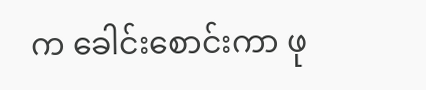က ခေါင်းစောင်းကာ ဖု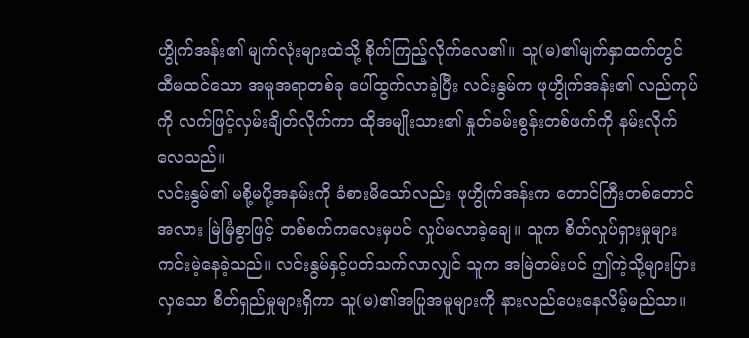ဟွိုက်အန်း၏ မျက်လုံးများထဲသို့ စိုက်ကြည့်လိုက်လေ၏။ သူ(မ)၏မျက်နှာထက်တွင် ထီမထင်သော အမူအရာတစ်ခု ပေါ်ထွက်လာခဲ့ပြီး လင်းနွမ်က ဖုဟွိုက်အန်း၏ လည်ကုပ်ကို လက်ဖြင့်လှမ်းချိတ်လိုက်ကာ ထိုအမျိုးသား၏ နှုတ်ခမ်းစွန်းတစ်ဖက်ကို နမ်းလိုက်လေသည်။
လင်းနွမ်၏ မစို့မပို့အနမ်းကို ခံစားမိသော်လည်း ဖုဟွိုက်အန်းက တောင်ကြီးတစ်တောင်အလား မြဲမြံစွာဖြင့် တစ်စက်ကလေးမှပင် လှုပ်မလာခဲ့ချေ။ သူက စိတ်လှုပ်ရှားမှုများ ကင်းမဲ့နေခဲ့သည်။ လင်းနွမ်နှင့်ပတ်သက်လာလျှင် သူက အမြဲတမ်းပင် ဤကဲ့သို့များပြားလှသော စိတ်ရှည်မှုများရှိကာ သူ(မ)၏အပြုအမူများကို နားလည်ပေးနေလိမ့်မည်သာ။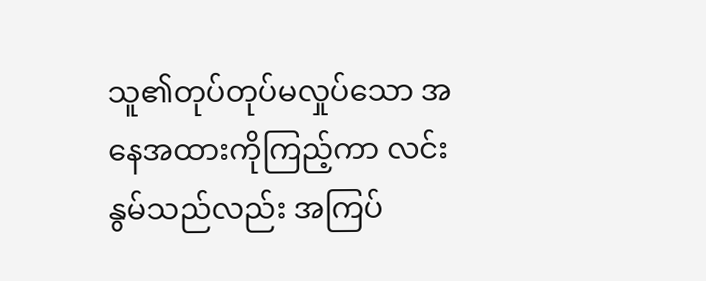သူ၏တုပ်တုပ်မလှုပ်သော အနေအထားကိုကြည့်ကာ လင်းနွမ်သည်လည်း အကြပ်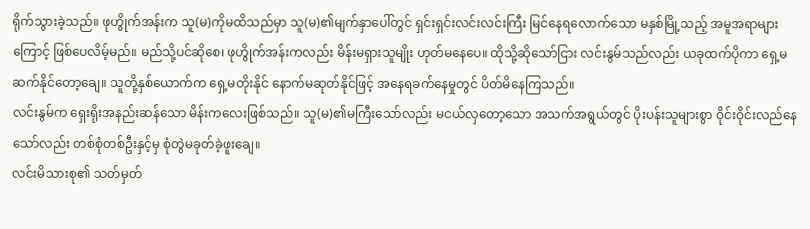ရိုက်သွားခဲ့သည်။ ဖုဟွိုက်အန်းက သူ(မ)ကိုမထိသည်မှာ သူ(မ)၏မျက်နှာပေါ်တွင် ရှင်းရှင်းလင်းလင်းကြီး မြင်နေရလောက်သော မနှစ်မြို့သည့် အမူအရာများကြောင့် ဖြစ်ပေလိမ့်မည်။ မည်သို့ပင်ဆိုစေ၊ ဖုဟွိုက်အန်းကလည်း မိန်းမရှားသူမျိုး ဟုတ်မနေပေ။ ထိုသို့ဆိုသော်ငြား လင်းနွမ်သည်လည်း ယခုထက်ပိုကာ ရှေ့မဆက်နိုင်တော့ချေ။ သူတို့နှစ်ယောက်က ရှေ့မတိုးနိုင် နောက်မဆုတ်နိုင်ဖြင့် အနေရခက်နေမှုတွင် ပိတ်မိနေကြသည်။
လင်းနွမ်က ရှေးရိုးအနည်းဆန်သော မိန်းကလေးဖြစ်သည်။ သူ(မ)၏မကြီးသော်လည်း မငယ်လှတော့သော အသက်အရွယ်တွင် ပိုးပန်းသူများစွာ ဝိုင်းဝိုင်းလည်နေသော်လည်း တစ်စုံတစ်ဦးနှင့်မှ စုံတွဲမခုတ်ခဲ့ဖူးချေ။
လင်းမိသားစု၏ သတ်မှတ်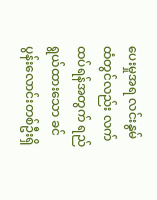ပေးမှုအရ လင်းနွမ်ထံတွင်လည်း လက်ထပ်ရန်အတွက် ရည်ရွယ်ထားသော ခင်ပွန်းလောင်းတစ်ဦးရှိ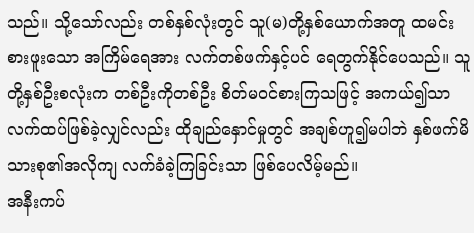သည်။ သို့သော်လည်း တစ်နှစ်လုံးတွင် သူ(မ)တို့နှစ်ယောက်အတူ ထမင်းစားဖူးသော အကြိမ်ရေအား လက်တစ်ဖက်နှင့်ပင် ရေတွက်နိုင်ပေသည်။ သူတို့နှစ်ဦးစလုံးက တစ်ဦးကိုတစ်ဦး စိတ်မဝင်စားကြသဖြင့် အကယ်၍သာ လက်ထပ်ဖြစ်ခဲ့လျှင်လည်း ထိုချည်နှောင်မှုတွင် အချစ်ဟူ၍မပါဘဲ နှစ်ဖက်မိသားစု၏အလိုကျ လက်ခံခဲ့ကြခြင်းသာ ဖြစ်ပေလိမ့်မည်။
အနီးကပ်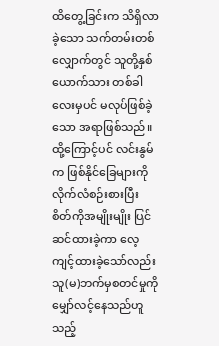ထိတွေ့ခြင်းက သိရှိလာခဲ့သော သက်တမ်းတစ်လျှောက်တွင် သူတို့နှစ်ယောက်သား တစ်ခါလေးမှပင် မလုပ်ဖြစ်ခဲ့သော အရာဖြစ်သည်။
ထို့ကြောင့်ပင် လင်းနွမ်က ဖြစ်နိုင်ခြေများကို လိုက်လံစဉ်းစားပြီး စိတ်ကိုအမျိုးမျိုး ပြင်ဆင်ထားခဲ့ကာ လေ့ကျင့်ထားခဲ့သော်လည်း သူ(မ)ဘက်မှစတင်မှုကို မျှော်လင့်နေသည်ဟူသည့်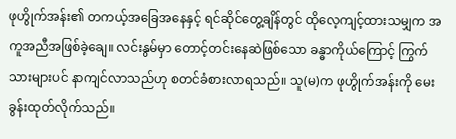ဖုဟွိုက်အန်း၏ တကယ့်အခြေအနေနှင့် ရင်ဆိုင်တွေ့ချိန်တွင် ထိုလေ့ကျင့်ထားသမျှက အကူအညီအဖြစ်ခဲ့ချေ။ လင်းနွမ်မှာ တောင့်တင်းနေဆဲဖြစ်သော ခန္ဓာကိုယ်ကြောင့် ကြွက်သားများပင် နာကျင်လာသည်ဟု စတင်ခံစားလာရသည်။ သူ(မ)က ဖုဟွိုက်အန်းကို မေးခွန်းထုတ်လိုက်သည်။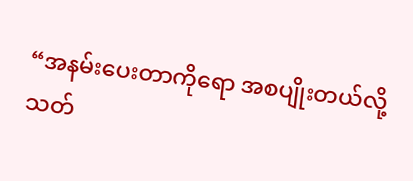“အနမ်းပေးတာကိုရော အစပျိုးတယ်လို့ သတ်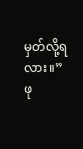မှတ်လို့ရလား။”
ဖု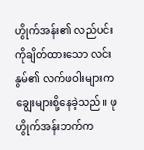ဟွိုက်အန်း၏ လည်ပင်းကိုချိတ်ထားသော လင်းနွမ်၏ လက်ဖဝါးများက ချွေးများစို့နေခဲ့သည်။ ဖုဟွိုက်အန်းဘက်က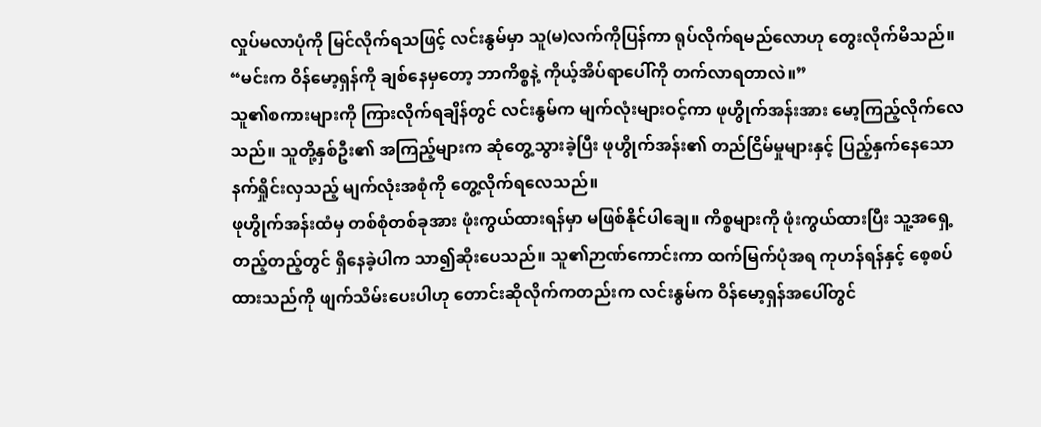လှုပ်မလာပုံကို မြင်လိုက်ရသဖြင့် လင်းနွမ်မှာ သူ(မ)လက်ကိုပြန်ကာ ရုပ်လိုက်ရမည်လောဟု တွေးလိုက်မိသည်။
“မင်းက ဝိန်မော့ရှန်ကို ချစ်နေမှတော့ ဘာကိစ္စနဲ့ ကိုယ့်အိပ်ရာပေါ်ကို တက်လာရတာလဲ။”
သူ၏စကားများကို ကြားလိုက်ရချိန်တွင် လင်းနွမ်က မျက်လုံးများဝင့်ကာ ဖုဟွိုက်အန်းအား မော့ကြည့်လိုက်လေသည်။ သူတို့နှစ်ဦး၏ အကြည့်များက ဆုံတွေ့သွားခဲ့ပြီး ဖုဟွိုက်အန်း၏ တည်ငြိမ်မှုများနှင့် ပြည့်နှက်နေသော နက်ရှိုင်းလှသည့် မျက်လုံးအစုံကို တွေ့လိုက်ရလေသည်။
ဖုဟွိုက်အန်းထံမှ တစ်စုံတစ်ခုအား ဖုံးကွယ်ထားရန်မှာ မဖြစ်နိုင်ပါချေ။ ကိစ္စများကို ဖုံးကွယ်ထားပြီး သူ့အရှေ့တည့်တည့်တွင် ရှိနေခဲ့ပါက သာ၍ဆိုးပေသည်။ သူ၏ဉာဏ်ကောင်းကာ ထက်မြက်ပုံအရ ကုဟန်ရန်နှင့် စေ့စပ်ထားသည်ကို ဖျက်သိမ်းပေးပါဟု တောင်းဆိုလိုက်ကတည်းက လင်းနွမ်က ဝိန်မော့ရှန်အပေါ်တွင်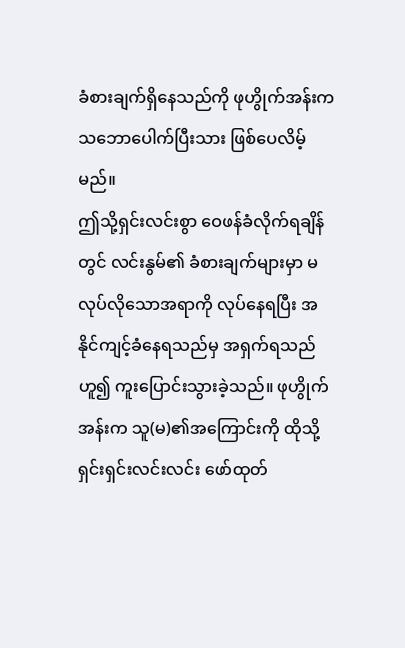ခံစားချက်ရှိနေသည်ကို ဖုဟွိုက်အန်းက သဘောပေါက်ပြီးသား ဖြစ်ပေလိမ့်မည်။
ဤသို့ရှင်းလင်းစွာ ဝေဖန်ခံလိုက်ရချိန်တွင် လင်းနွမ်၏ ခံစားချက်များမှာ မလုပ်လိုသောအရာကို လုပ်နေရပြီး အနိုင်ကျင့်ခံနေရသည်မှ အရှက်ရသည်ဟူ၍ ကူးပြောင်းသွားခဲ့သည်။ ဖုဟွိုက်အန်းက သူ(မ)၏အကြောင်းကို ထိုသို့ရှင်းရှင်းလင်းလင်း ဖော်ထုတ်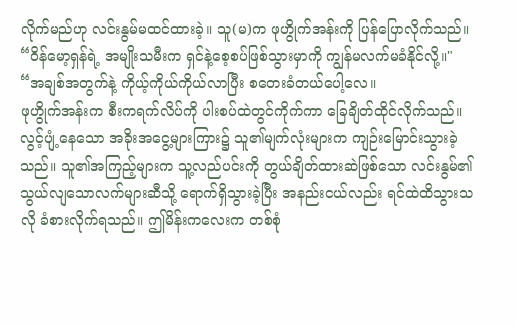လိုက်မည်ဟု လင်းနွမ်မထင်ထားခဲ့။ သူ(မ)က ဖုဟွိုက်အန်းကို ပြန်ပြောလိုက်သည်။
“ဝိန်မော့ရှန်ရဲ့ အမျိုးသမီးက ရှင်နဲ့စေ့စပ်ဖြစ်သွားမှာကို ကျွန်မလက်မခံနိုင်လို့။"
“အချစ်အတွက်နဲ့ ကိုယ့်ကိုယ်ကိုယ်လာပြီး စတေးခံတယ်ပေါ့လေ။
ဖုဟွိုက်အန်းက စီးကရက်လိပ်ကို ပါးစပ်ထဲတွင်ကိုက်ကာ ခြေချိတ်ထိုင်လိုက်သည်။ လွင့်ပျံ့နေသော အခိုးအငွေ့များကြား၌ သူ၏မျက်လုံးများက ကျဉ်းမြောင်းသွားခဲ့သည်။ သူ၏အကြည့်များက သူ့လည်ပင်းကို တွယ်ချိတ်ထားဆဲဖြစ်သော လင်းနွမ်၏ သွယ်လျသောလက်များဆီသို့ ရောက်ရှိသွားခဲ့ပြီး အနည်းငယ်လည်း ရင်ထဲထိသွားသလို ခံစားလိုက်ရသည်။ ဤမိန်းကလေးက တစ်စုံ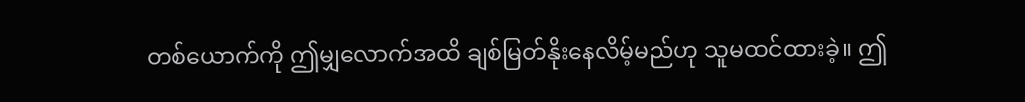တစ်ယောက်ကို ဤမျှလောက်အထိ ချစ်မြတ်နိုးနေလိမ့်မည်ဟု သူမထင်ထားခဲ့။ ဤ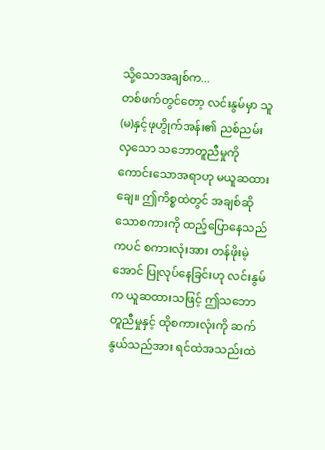သို့သောအချစ်က...
တစ်ဖက်တွင်တော့ လင်းနွမ်မှာ သူ(မ)နှင့်ဖုဟွိုက်အန်း၏ ညစ်ညမ်းလှသော သဘောတူညီမှုကို ကောင်းသောအရာဟု မယူဆထားချေ။ ဤကိစ္စထဲတွင် အချစ်ဆိုသောစကားကို ထည့်ပြောနေသည်ကပင် စကားလုံးအား တန်ဖိုးမဲ့အောင် ပြုလုပ်နေခြင်းဟု လင်းနွမ်က ယူဆထားသဖြင့် ဤသဘောတူညီမှုနှင့် ထိုစကားလုံးကို ဆက်နွယ်သည်အား ရင်ထဲအသည်းထဲ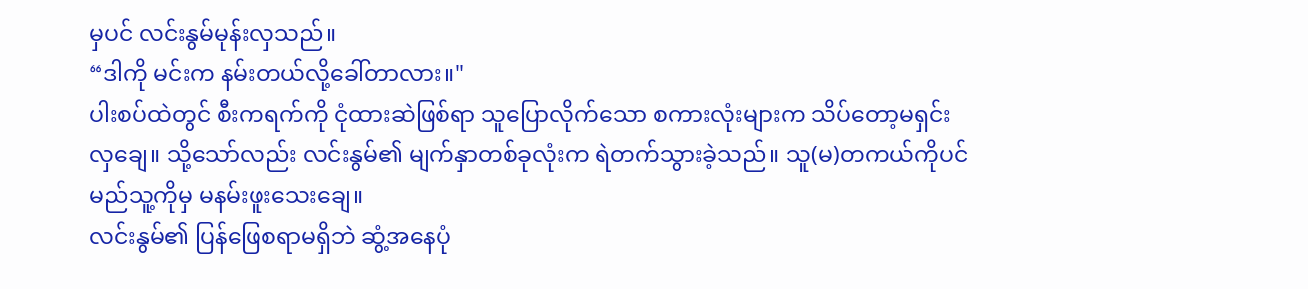မှပင် လင်းနွမ်မုန်းလှသည်။
“ဒါကို မင်းက နမ်းတယ်လို့ခေါ်တာလား။"
ပါးစပ်ထဲတွင် စီးကရက်ကို ငုံထားဆဲဖြစ်ရာ သူပြောလိုက်သော စကားလုံးများက သိပ်တော့မရှင်းလှချေ။ သို့သော်လည်း လင်းနွမ်၏ မျက်နှာတစ်ခုလုံးက ရဲတက်သွားခဲ့သည်။ သူ(မ)တကယ်ကိုပင် မည်သူ့ကိုမှ မနမ်းဖူးသေးချေ။
လင်းနွမ်၏ ပြန်ဖြေစရာမရှိဘဲ ဆွံ့အနေပုံ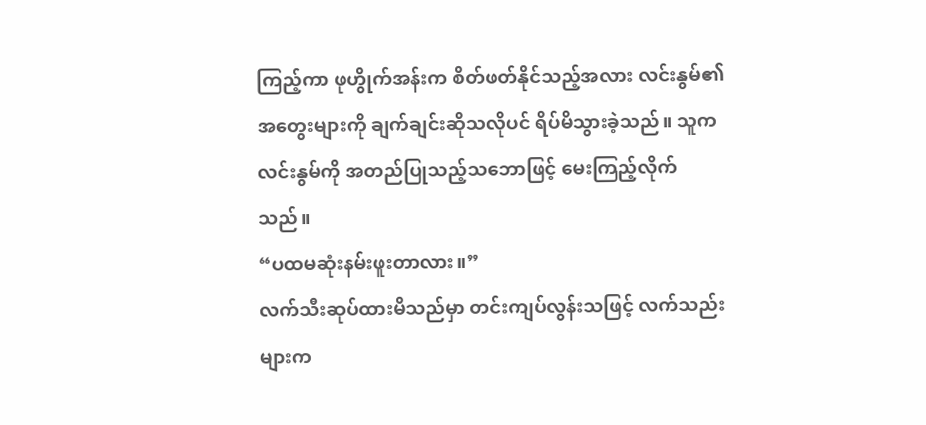ကြည့်ကာ ဖုဟွိုက်အန်းက စိတ်ဖတ်နိုင်သည့်အလား လင်းနွမ်၏အတွေးများကို ချက်ချင်းဆိုသလိုပင် ရိပ်မိသွားခဲ့သည်။ သူက လင်းနွမ်ကို အတည်ပြုသည့်သဘောဖြင့် မေးကြည့်လိုက်သည်။
“ပထမဆုံးနမ်းဖူးတာလား။”
လက်သီးဆုပ်ထားမိသည်မှာ တင်းကျပ်လွန်းသဖြင့် လက်သည်းများက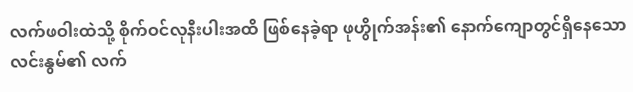လက်ဖဝါးထဲသို့ စိုက်ဝင်လုနီးပါးအထိ ဖြစ်နေခဲ့ရာ ဖုဟွိုက်အန်း၏ နောက်ကျောတွင်ရှိနေသော လင်းနွမ်၏ လက်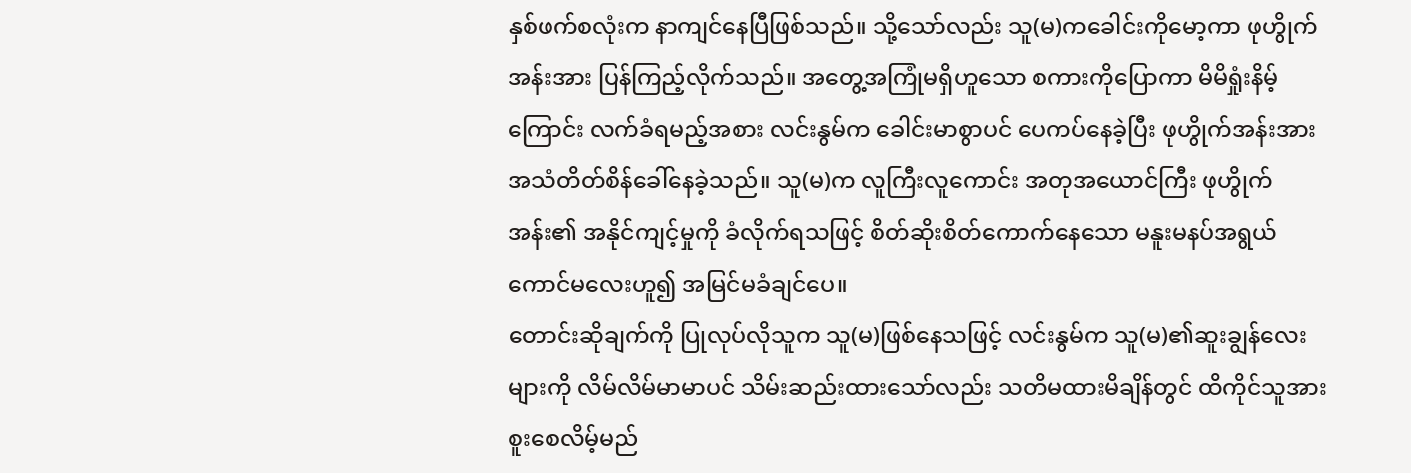နှစ်ဖက်စလုံးက နာကျင်နေပြီဖြစ်သည်။ သို့သော်လည်း သူ(မ)ကခေါင်းကိုမော့ကာ ဖုဟွိုက်အန်းအား ပြန်ကြည့်လိုက်သည်။ အတွေ့အကြုံမရှိဟူသော စကားကိုပြောကာ မိမိရှုံးနိမ့်ကြောင်း လက်ခံရမည့်အစား လင်းနွမ်က ခေါင်းမာစွာပင် ပေကပ်နေခဲ့ပြီး ဖုဟွိုက်အန်းအား အသံတိတ်စိန်ခေါ်နေခဲ့သည်။ သူ(မ)က လူကြီးလူကောင်း အတုအယောင်ကြီး ဖုဟွိုက်အန်း၏ အနိုင်ကျင့်မှုကို ခံလိုက်ရသဖြင့် စိတ်ဆိုးစိတ်ကောက်နေသော မနူးမနပ်အရွယ် ကောင်မလေးဟူ၍ အမြင်မခံချင်ပေ။
တောင်းဆိုချက်ကို ပြုလုပ်လိုသူက သူ(မ)ဖြစ်နေသဖြင့် လင်းနွမ်က သူ(မ)၏ဆူးချွန်လေးများကို လိမ်လိမ်မာမာပင် သိမ်းဆည်းထားသော်လည်း သတိမထားမိချိန်တွင် ထိကိုင်သူအား စူးစေလိမ့်မည်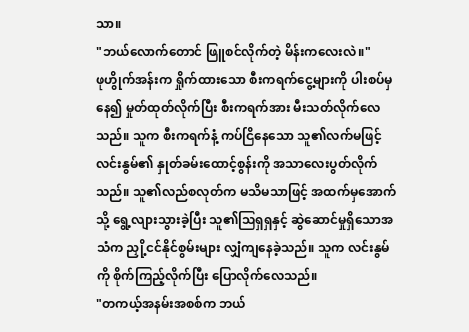သာ။
"ဘယ်လောက်တောင် ဖြူစင်လိုက်တဲ့ မိန်းကလေးလဲ။"
ဖုဟွိုက်အန်းက ရှိုက်ထားသော စီးကရက်ငွေ့များကို ပါးစပ်မှနေ၍ မှုတ်ထုတ်လိုက်ပြီး စီးကရက်အား မီးသတ်လိုက်လေသည်။ သူက စီးကရက်နံ့ ကပ်ငြိနေသော သူ၏လက်မဖြင့် လင်းနွမ်၏ နှုတ်ခမ်းထောင့်စွန်းကို အသာလေးပွတ်လိုက်သည်။ သူ၏လည်စလုတ်က မသိမသာဖြင့် အထက်မှအောက်သို့ ရွေ့လျားသွားခဲ့ပြီး သူ၏ဩရှရှနှင့် ဆွဲဆောင်မှုရှိသောအသံက ညှို့ငင်နိုင်စွမ်းများ လျှံကျနေခဲ့သည်။ သူက လင်းနွမ်ကို စိုက်ကြည့်လိုက်ပြီး ပြောလိုက်လေသည်။
"တကယ့်အနမ်းအစစ်က ဘယ်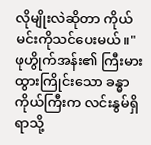လိုမျိုးလဲဆိုတာ ကိုယ် မင်းကိုသင်ပေးမယ်။"
ဖုဟွိုက်အန်း၏ ကြီးမားထွားကြိုင်းသော ခန္ဓာကိုယ်ကြီးက လင်းနွမ်ရှိရာသို့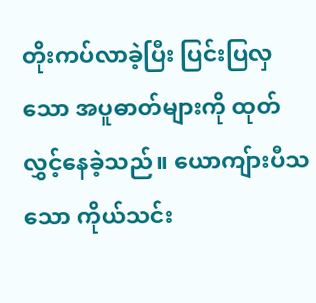တိုးကပ်လာခဲ့ပြီး ပြင်းပြလှသော အပူဓာတ်များကို ထုတ်လွှင့်နေခဲ့သည်။ ယောကျ်ားပီသသော ကိုယ်သင်း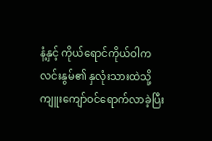နံ့နှင့် ကိုယ်ရောင်ကိုယ်ဝါက လင်းနွမ်၏ နှလုံးသားထဲသို့ ကျူးကျော်ဝင်ရောက်လာခဲ့ပြီး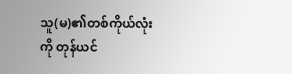သူ(မ)၏တစ်ကိုယ်လုံးကို တုန်ယင်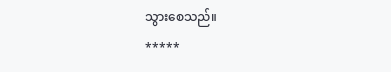သွားစေသည်။
*****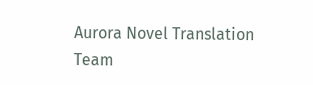Aurora Novel Translation Team